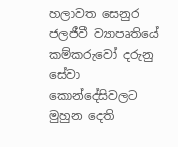හලාවත සෙනුර ජලජීවී ව්‍යාපෘතියේ කම්කරුවෝ දරුනු සේවා කොන්දේසිවලට මුහුන දෙති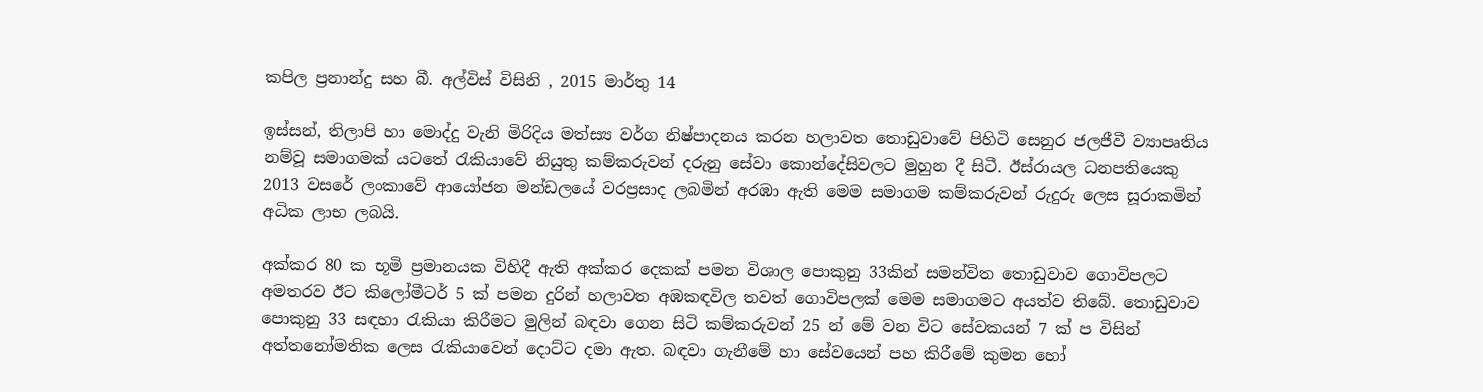කපිල ප්‍රනාන්දු සහ බී. අල්විස් විසිනි , 2015 මාර්තු 14

ඉස්සන්, තිලාපි හා මොද්දු වැනි මිරිදිය මත්ස්‍ය වර්ග නිෂ්පාදනය කරන හලාවත තොඩුවාවේ පිහිටි සෙනුර ජලජීවී ව්‍යාපෘතිය නම්වූ සමාගමක් යටතේ රැකියාවේ නියුතු කම්කරුවන් දරුනු සේවා කොන්දේසිවලට මුහුන දී සිටී. ඊස්රායල ධනපතියෙකු 2013 වසරේ ලංකාවේ ආයෝජන මන්ඩලයේ වරප්‍රසාද ලබමින් අරඹා ඇති මෙම සමාගම කම්කරුවන් රුදුරු ලෙස සූරාකමින් අධික ලාභ ලබයි.

අක්කර 80 ක භූමි ප්‍රමානයක විහිදී ඇති අක්කර දෙකක් පමන විශාල පොකුනු 33කින් සමන්විත තොඩුවාව ගොවිපලට අමතරව ඊට කිලෝමීටර් 5 ක් පමන දුරින් හලාවත අඹකඳවිල තවත් ගොවිපලක් මෙම සමාගමට අයත්ව තිබේ. තොඩුවාව පොකුනු 33 සඳහා රැකියා කිරීමට මුලින් බඳවා ගෙන සිටි කම්කරුවන් 25 න් මේ වන විට සේවකයන් 7 ක් ප විසින් අත්තනෝමතික ලෙස රැකියාවෙන් දොට්ට දමා ඇත. බඳවා ගැනීමේ හා සේවයෙන් පහ කිරීමේ කුමන හෝ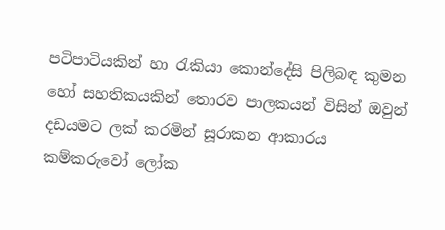පටිපාටියකින් හා රැකියා කොන්දේසි පිලිබඳ කුමන හෝ සහතිකයකින් තොරව පාලකයන් විසින් ඔවුන් දඩයමට ලක් කරමින් සූරාකන ආකාරය කම්කරුවෝ ලෝක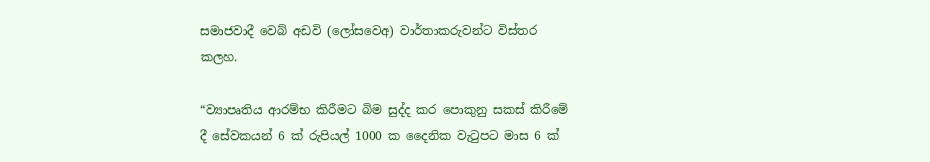සමාජවාදී වෙබ් අඩවි (ලෝසවෙඅ) වාර්තාකරුවන්ට විස්තර කලහ.

“ව්‍යාපෘතිය ආරම්භ කිරීමට බිම සුද්ද කර පොකුනු සකස් කිරීමේ දී සේවකයන් 6 ක් රුපියල් 1000 ක දෛනික වැටුපට මාස 6 ක්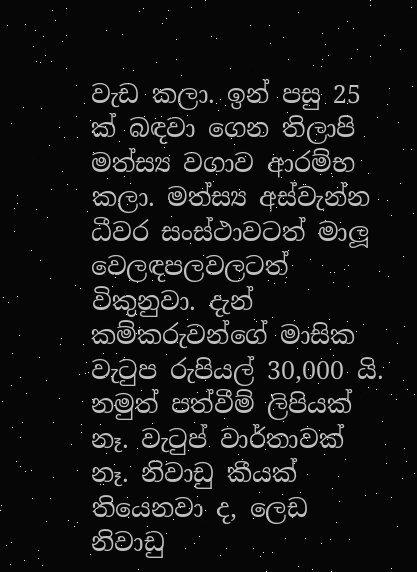වැඩ කලා. ඉන් පසු 25 ක් බඳවා ගෙන තිලාපි මත්ස්‍ය වගාව ආරම්භ කලා. මත්ස්‍ය අස්වැන්න ධීවර සංස්ථාවටත් මාලූ වෙලඳපලවලටත් විකුනුවා. දැන් කම්කරුවන්ගේ මාසික වැටුප රුපියල් 30,000 යි. නමුත් පත්වීම් ලිපියක් නෑ. වැටුප් වාර්තාවක් නෑ. නිවාඩු කීයක් තියෙනවා ද, ලෙඩ නිවාඩු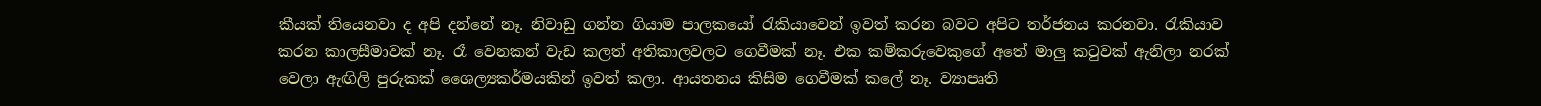කීයක් තියෙනවා ද අපි දන්නේ නෑ. නිවාඩු ගන්න ගියාම පාලකයෝ රැකියාවෙන් ඉවත් කරන බවට අපිට තර්ජනය කරනවා. රැකියාව කරන කාලසීමාවක් නෑ. රෑ වෙනකන් වැඩ කලත් අතිකාලවලට ගෙවීමක් නෑ. එක කම්කරුවෙකුගේ අතේ මාලු කටුවක් ඇනිලා නරක් වෙලා ඇඟිලි පුරුකක් ශෛල්‍යකර්මයකින් ඉවත් කලා. ආයතනය කිසිම ගෙවීමක් කලේ නෑ. ව්‍යාපෘති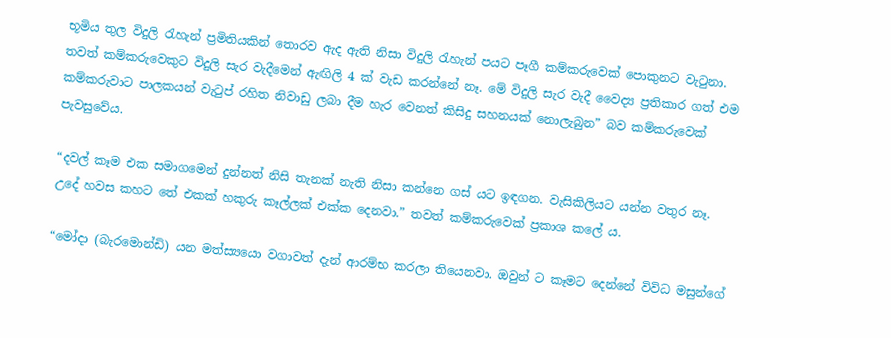භූමිය තුල විදුලි රැහැන් ප්‍රමිතියකින් තොරව ඇද ඇති නිසා විදුලි රැහැන් පයට පෑගී කම්කරුවෙක් පොකුනට වැටුනා. තවත් කම්කරුවෙකුට විදුලි සැර වැදීමෙන් ඇඟිලි 4 ක් වැඩ කරන්නේ නෑ. මේ විදුලි සැර වැදී වෛද්‍ය ප්‍රතිකාර ගත් එම කම්කරුවාට පාලකයන් වැටුප් රහිත නිවාඩු ලබා දීම හැර වෙනත් කිසිදු සහනයක් නොලැබුන” බව කම්කරුවෙක් පැවසුවේය.

“දවල් කෑම එක සමාගමෙන් දුන්නත් නිසි තැනක් නැති නිසා කන්නෙ ගස් යට ඉඳගන. වැසිකිලියට යන්න වතුර නෑ. උදේ හවස කහට තේ එකක් හකුරු කෑල්ලක් එක්ක දෙනවා.” තවත් කම්කරුවෙක් ප්‍රකාශ කලේ ය.

“මෝදා (බැරමොන්ඩි) යන මත්ස්‍යයො වගාවත් දැන් ආරම්භ කරලා තියෙනවා. ඔවුන් ට කෑමට දෙන්නේ විවිධ මසුන්ගේ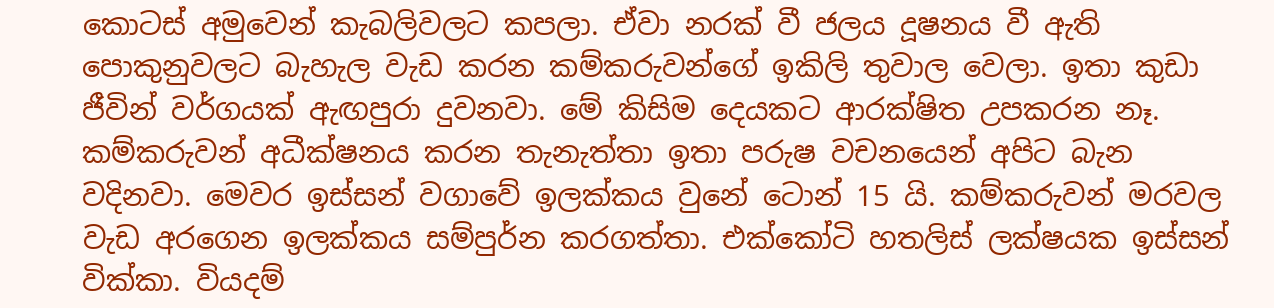කොටස් අමුවෙන් කැබලිවලට කපලා. ඒවා නරක් වී ජලය දූෂනය වී ඇති පොකුනුවලට බැහැල වැඩ කරන කම්කරුවන්ගේ ඉකිලි තුවාල වෙලා. ඉතා කුඩා ජීවින් වර්ගයක් ඇඟපුරා දුවනවා. මේ කිසිම දෙයකට ආරක්ෂිත උපකරන නෑ. කම්කරුවන් අධීක්ෂනය කරන තැනැත්තා ඉතා පරුෂ වචනයෙන් අපිට බැන වදිනවා. මෙවර ඉස්සන් වගාවේ ඉලක්කය වුනේ ටොන් 15 යි. කම්කරුවන් මරවල වැඩ අරගෙන ඉලක්කය සම්පුර්න කරගත්තා. එක්කෝටි හතලිස් ලක්ෂයක ඉස්සන් වික්කා. වියදම්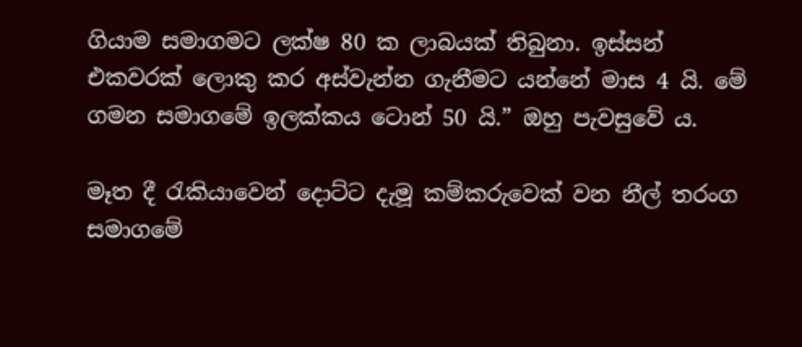ගියාම සමාගමට ලක්ෂ 80 ක ලාබයක් තිබුනා. ඉස්සන් එකවරක් ලොකු කර අස්වැන්න ගැනීමට යන්නේ මාස 4 යි. මේ ගමන සමාගමේ ඉලක්කය ටොන් 50 යි.” ඔහු පැවසුවේ ය.

මෑත දී රැකියාවෙන් දොට්ට දැමූ කම්කරුවෙක් වන නීල් තරංග සමාගමේ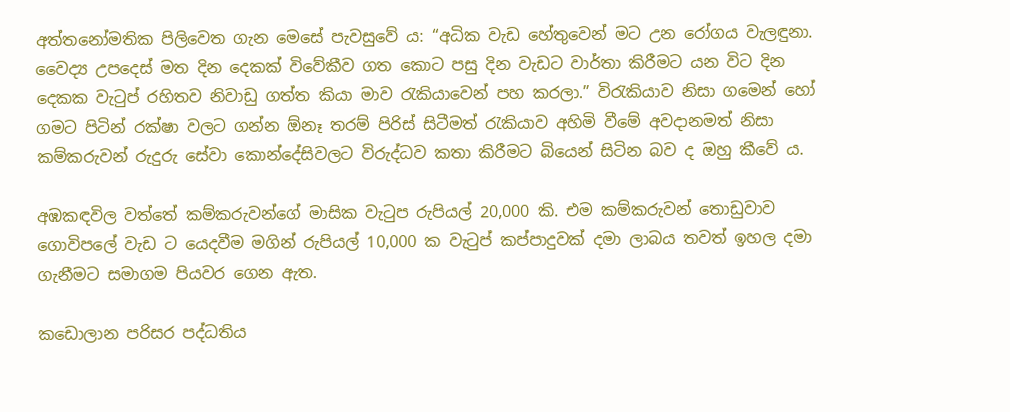අත්තනෝමතික පිලිවෙත ගැන මෙසේ පැවසුවේ ය: “අධික වැඩ හේතුවෙන් මට උන රෝගය වැලඳුනා. වෛද්‍ය උපදෙස් මත දින දෙකක් විවේකීව ගත කොට පසු දින වැඩට වාර්තා කිරීමට යන විට දින දෙකක වැටුප් රහිතව නිවාඩු ගත්ත කියා මාව රැකියාවෙන් පහ කරලා.” විරැකියාව නිසා ගමෙන් හෝ ගමට පිටින් රක්ෂා වලට ගන්න ඕනෑ තරම් පිරිස් සිටීමත් රැකියාව අහිමි වීමේ අවදානමත් නිසා කම්කරුවන් රුදුරු සේවා කොන්දේසිවලට විරුද්ධව කතා කිරීමට බියෙන් සිටින බව ද ඔහු කීවේ ය.

අඹකඳවිල වත්තේ කම්කරුවන්ගේ මාසික වැටුප රුපියල් 20,000 කි. එම කම්කරුවන් තොඩුවාව ගොවිපලේ වැඩ ට යෙදවීම මගින් රුපියල් 10,000 ක වැටුප් කප්පාදුවක් දමා ලාබය තවත් ඉහල දමා ගැනීමට සමාගම පියවර ගෙන ඇත.

කඩොලාන පරිසර පද්ධතිය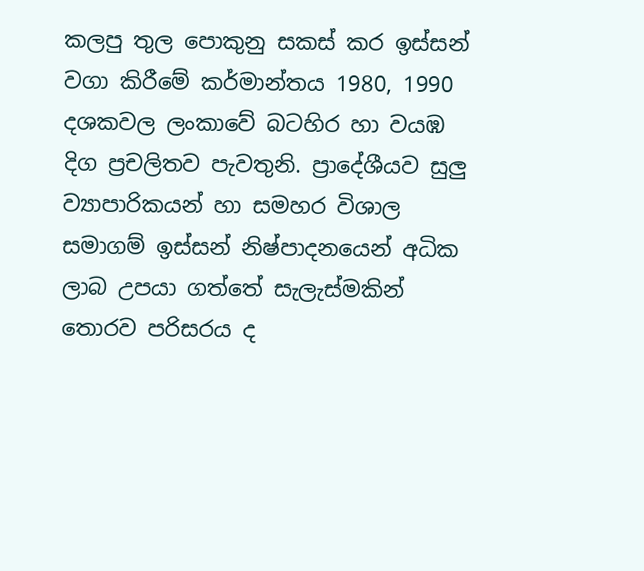කලපු තුල පොකුනු සකස් කර ඉස්සන් වගා කිරීමේ කර්මාන්තය 1980, 1990 දශකවල ලංකාවේ බටහිර හා වයඹ දිග ප්‍රචලිතව පැවතුනි. ප්‍රාදේශීයව සුලු ව්‍යාපාරිකයන් හා සමහර විශාල සමාගම් ඉස්සන් නිෂ්පාදනයෙන් අධික ලාබ උපයා ගත්තේ සැලැස්මකින් තොරව පරිසරය ද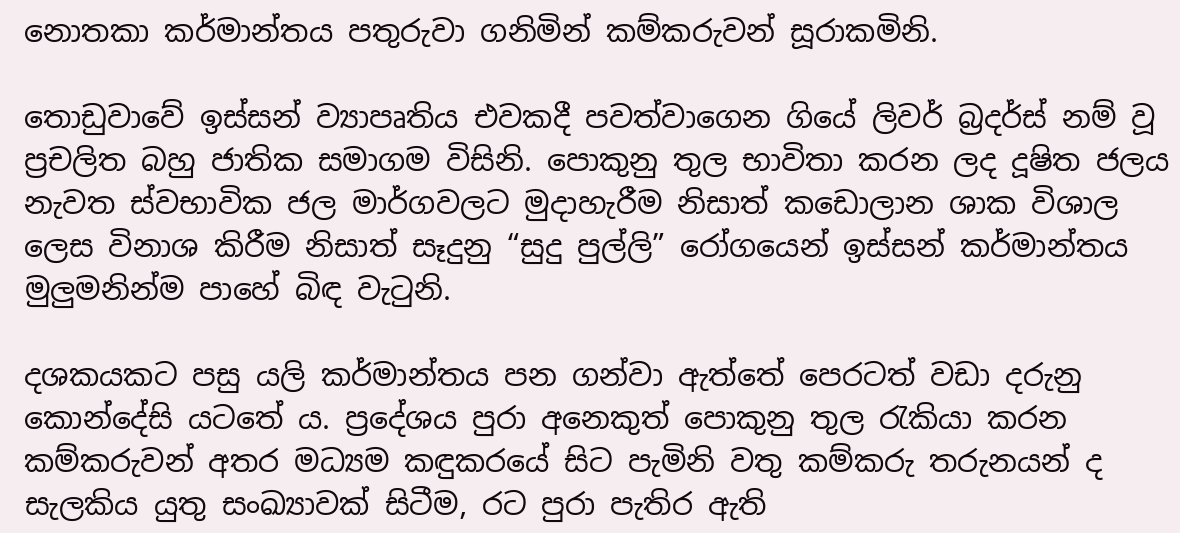නොතකා කර්මාන්තය පතුරුවා ගනිමින් කම්කරුවන් සූරාකමිනි.

තොඩුවාවේ ඉස්සන් ව්‍යාපෘතිය එවකදී පවත්වාගෙන ගියේ ලිවර් බ්‍රදර්ස් නම් වූ ප්‍රචලිත බහු ජාතික සමාගම විසිනි. පොකුනු තුල භාවිතා කරන ලද දූෂිත ජලය නැවත ස්වභාවික ජල මාර්ගවලට මුදාහැරීම නිසාත් කඩොලාන ශාක විශාල ලෙස විනාශ කිරීම නිසාත් සෑදුනු “සුදු පුල්ලි” රෝගයෙන් ඉස්සන් කර්මාන්තය මුලුමනින්ම පාහේ බිඳ වැටුනි.

දශකයකට පසු යලි කර්මාන්තය පන ගන්වා ඇත්තේ පෙරටත් වඩා දරුනු කොන්දේසි යටතේ ය. ප්‍රදේශය පුරා අනෙකුත් පොකුනු තුල රැකියා කරන කම්කරුවන් අතර මධ්‍යම කඳුකරයේ සිට පැමිනි වතු කම්කරු තරුනයන් ද සැලකිය යුතු සංඛ්‍යාවක් සිටීම, රට පුරා පැතිර ඇති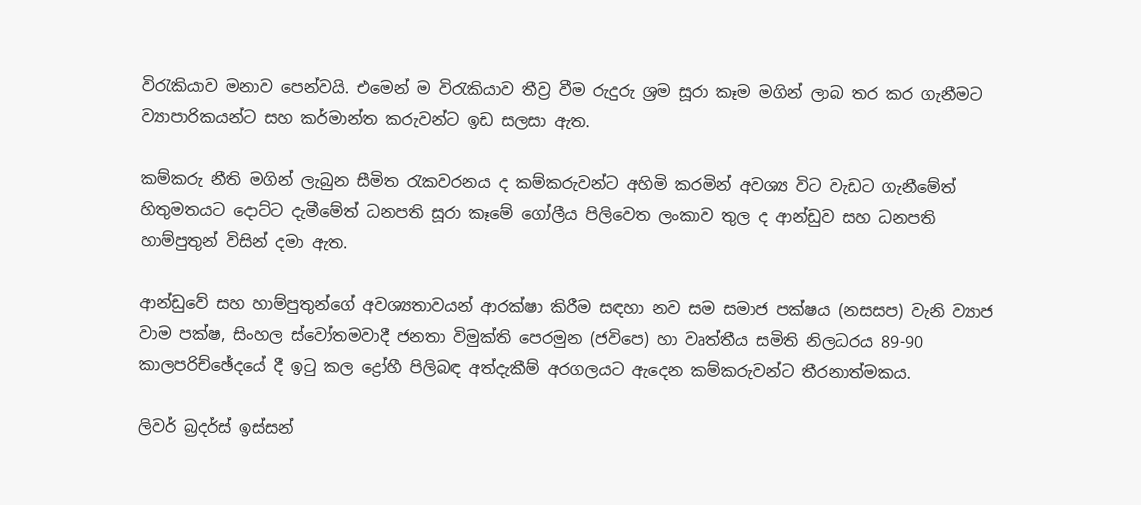විරැකියාව මනාව පෙන්වයි. එමෙන් ම විරැකියාව තීව්‍ර වීම රුදුරු ශ්‍රම සූරා කෑම මගින් ලාබ තර කර ගැනීමට ව්‍යාපාරිකයන්ට සහ කර්මාන්ත කරුවන්ට ඉඩ සලසා ඇත.

කම්කරු නීති මගින් ලැබුන සීමිත රැකවරනය ද කම්කරුවන්ට අහිමි කරමින් අවශ්‍ය විට වැඩට ගැනීමේත් හිතුමතයට දොට්ට දැමීමේත් ධනපති සූරා කෑමේ ගෝලීය පිලිවෙත ලංකාව තුල ද ආන්ඩුව සහ ධනපති හාම්පුතුන් විසින් දමා ඇත.

ආන්ඩුවේ සහ හාම්පුතුන්ගේ අවශ්‍යතාවයන් ආරක්ෂා කිරීම සඳහා නව සම සමාජ පක්ෂය (නසසප) වැනි ව්‍යාජ වාම පක්ෂ, සිංහල ස්වෝතමවාදී ජනතා විමුක්ති පෙරමුන (ජවිපෙ) හා වෘත්තීය සමිති නිලධරය 89-90 කාලපරිච්ඡේදයේ දී ඉටු කල ද්‍රෝහී පිලිබඳ අත්දැකීම් අරගලයට ඇදෙන කම්කරුවන්ට තීරනාත්මකය.

ලිවර් බ්‍රදර්ස් ඉස්සන්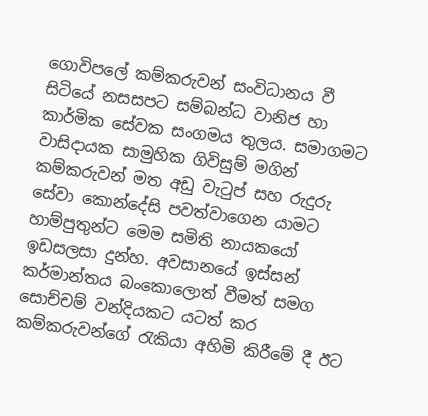ගොවිපලේ කම්කරුවන් සංවිධානය වී සිටියේ නසසපට සම්බන්ධ වානිජ හා කාර්මික සේවක සංගමය තුලය. සමාගමට වාසිදායක සාමුහික ගිවිසුම් මගින් කම්කරුවන් මත අඩු වැටුප් සහ රුදුරු සේවා කොන්දේසි පවත්වාගෙන යාමට හාම්පුතුන්ට මෙම සමිති නායකයෝ ඉඩසලසා දුන්හ. අවසානයේ ඉස්සන් කර්මාන්තය බංකොලොත් වීමත් සමග සොච්චම් වන්දියකට යටත් කර කම්කරුවන්ගේ රැකියා අහිමි කිරීමේ දී ඊට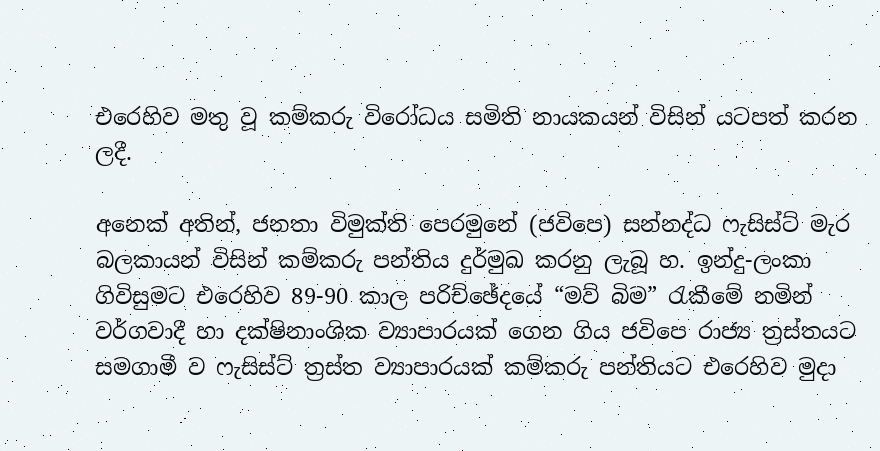එරෙහිව මතු වූ කම්කරු විරෝධය සමිති නායකයන් විසින් යටපත් කරන ලදී.

අනෙක් අතින්, ජනතා විමුක්ති පෙරමුනේ (ජවිපෙ) සන්නද්ධ ෆැසිස්ට් මැර බලකායන් විසින් කම්කරු පන්තිය දුර්මුඛ කරනු ලැබූ හ. ඉන්දු-ලංකා ගිවිසුමට එරෙහිව 89-90 කාල පරිච්ඡේදයේ “මව් බිම” රැකීමේ නමින් වර්ගවාදී හා දක්ෂිනාංශික ව්‍යාපාරයක් ගෙන ගිය ජවිපෙ රාජ්‍ය ත්‍රස්තයට සමගාමී ව ෆැසිස්ට් ත්‍රස්ත ව්‍යාපාරයක් කම්කරු පන්තියට එරෙහිව මුදා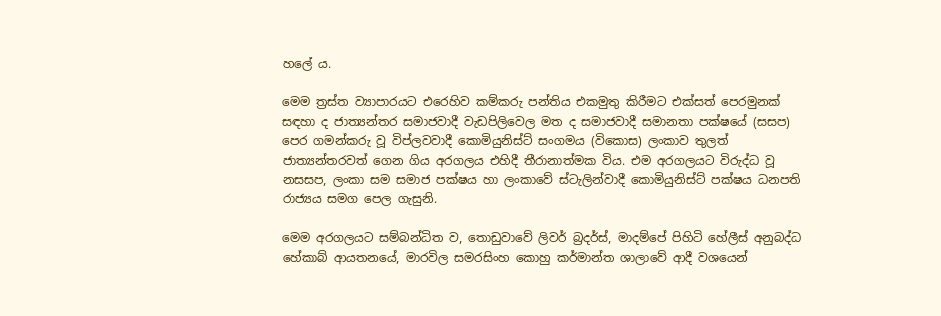හලේ ය.

මෙම ත්‍රස්ත ව්‍යාපාරයට එරෙහිව කම්කරු පන්තිය එකමුතු කිරීමට එක්සත් පෙරමුනක් සඳහා ද ජාත්‍යන්තර සමාජවාදී වැඩපිලිවෙල මත ද සමාජවාදී සමානතා පක්ෂයේ (සසප) පෙර ගමන්කරු වූ විප්ලවවාදී කොමියුනිස්ට් සංගමය (විකොස) ලංකාව තුලත් ජාත්‍යන්තරවත් ගෙන ගිය අරගලය එහිදී තීරානාත්මක විය. එම අරගලයට විරුද්ධ වූ නසසප, ලංකා සම සමාජ පක්ෂය හා ලංකාවේ ස්ටැලින්වාදී කොමියුනිස්ට් පක්ෂය ධනපති රාජ්‍යය සමග පෙල ගැසුනි.

මෙම අරගලයට සම්බන්ධිත ව, තොඩුවාවේ ලිවර් බ්‍රදර්ස්, මාදම්පේ පිහිටි හේලීස් අනුබද්ධ හේකාබ් ආයතනයේ, මාරවිල සමරසිංහ කොහු කර්මාන්ත ශාලාවේ ආදී වශයෙන්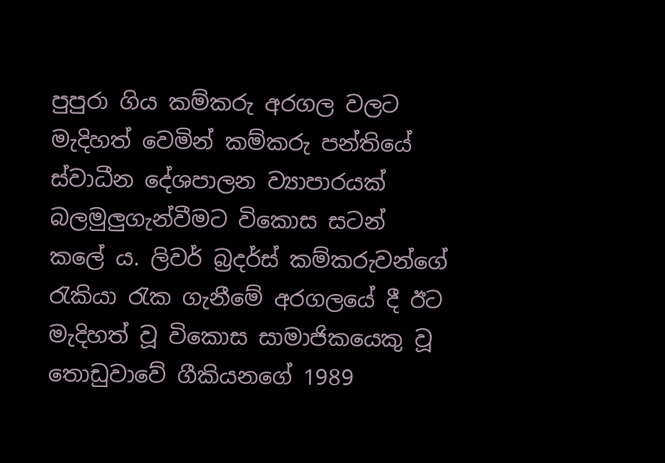පුපුරා ගිය කම්කරු අරගල වලට මැදිහත් වෙමින් කම්කරු පන්තියේ ස්වාධීන දේශපාලන ව්‍යාපාරයක් බලමුලුගැන්වීමට විකොස සටන් කලේ ය. ලිවර් බ්‍රදර්ස් කම්කරුවන්ගේ රැකියා රැක ගැනීමේ අරගලයේ දී ඊට මැදිහත් වූ විකොස සාමාජිකයෙකු වූ තොඩුවාවේ ගීකියනගේ 1989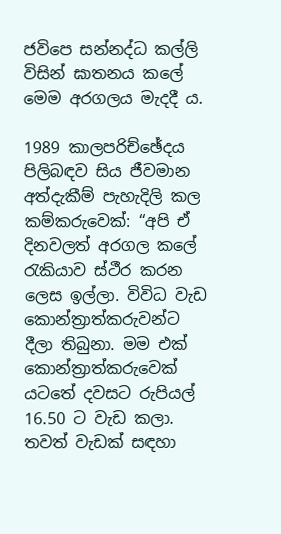ජවිපෙ සන්නද්ධ කල්ලි විසින් ඝාතනය කලේ මෙම අරගලය මැදදී ය.

1989 කාලපරිච්ඡේදය පිලිබඳව සිය ජීවමාන අත්දැකීම් පැහැදිලි කල කම්කරුවෙක්: “අපි ඒ දිනවලත් අරගල කලේ රැකියාව ස්ථීර කරන ලෙස ඉල්ලා. විවිධ වැඩ කොන්ත්‍රාත්කරුවන්ට දීලා තිබුනා. මම එක් කොන්ත්‍රාත්කරුවෙක් යටතේ දවසට රුපියල් 16.50 ට වැඩ කලා. තවත් වැඩක් සඳහා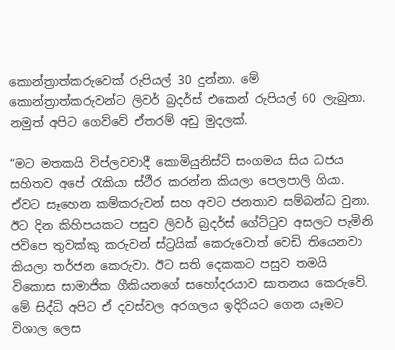කොන්ත්‍රාත්කරුවෙක් රුපියල් 30 දුන්නා. මේ කොන්ත්‍රාත්කරුවන්ට ලිවර් බ්‍රදර්ස් එකෙන් රුපියල් 60 ලැබුනා. නමුත් අපිට ගෙව්වේ ඒතරම් අඩු මුදලක්.

“මට මතකයි විප්ලවවාදී කොමියුනිස්ට් සංගමය සිය ධජය සහිතව අපේ රැකියා ස්ථීර කරන්න කියලා පෙලපාලි ගියා. ඒවට සෑහෙන කම්කරුවන් සහ අවට ජනතාව සම්බන්ධ වුනා. ඊට දින කිහිපයකට පසුව ලිවර් බ්‍රදර්ස් ගේට්ටුව අසලට පැමිනි ජවිපෙ තුවක්කු කරුවන් ස්ට්‍රයික් කෙරුවොත් වෙඩි තියෙනවා කියලා තර්ජන කෙරුවා. ඊට සති දෙකකට පසුව තමයි විකොස සාමාජික ගීකියනගේ සහෝදරයාව ඝාතනය කෙරුවේ. මේ සිද්ධි අපිට ඒ දවස්වල අරගලය ඉදිරියට ගෙන යෑමට විශාල ලෙස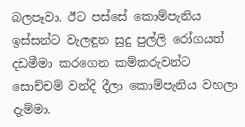බලපෑවා. ඊට පස්සේ කොම්පැනිය ඉස්සන්ට වැලඳුන සුදු පුල්ලි රෝගයත් දඩමීමා කරගෙන කම්කරුවන්ට සොච්චම් වන්දි දීලා කොම්පැනිය වහලා දැම්මා.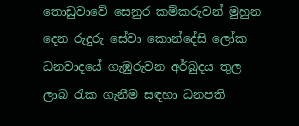තොඩුවාවේ සෙනුර කම්කරුවන් මුහුන දෙන රුදුරු සේවා කොන්දේසි ලෝක ධනවාදයේ ගැඹුරුවන අර්බුදය තුල ලාබ රැක ගැනීම සඳහා ධනපති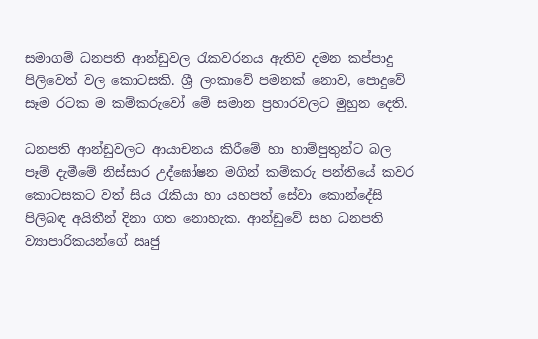සමාගම් ධනපති ආන්ඩුවල රැකවරනය ඇතිව දමන කප්පාදු පිලිවෙත් වල කොටසකි. ශ්‍රී ලංකාවේ පමනක් නොව, පොදුවේ සෑම රටක ම කම්කරුවෝ මේ සමාන ප්‍රහාරවලට මුහුන දෙති.

ධනපති ආන්ඩුවලට ආයාචනය කිරීමේ හා හාම්පුතුන්ට බල පෑම් දැමීමේ නිස්සාර උද්ඝෝෂන මගින් කම්කරු පන්තියේ කවර කොටසකට වත් සිය රැකියා හා යහපත් සේවා කොන්දේසි පිලිබඳ අයිතීන් දිනා ගත නොහැක. ආන්ඩුවේ සහ ධනපති ව්‍යාපාරිකයන්ගේ ඍජු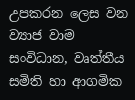උපකරන ලෙස වන ව්‍යාජ වාම සංවිධාන, වෘත්තීය සමිති හා ආගමික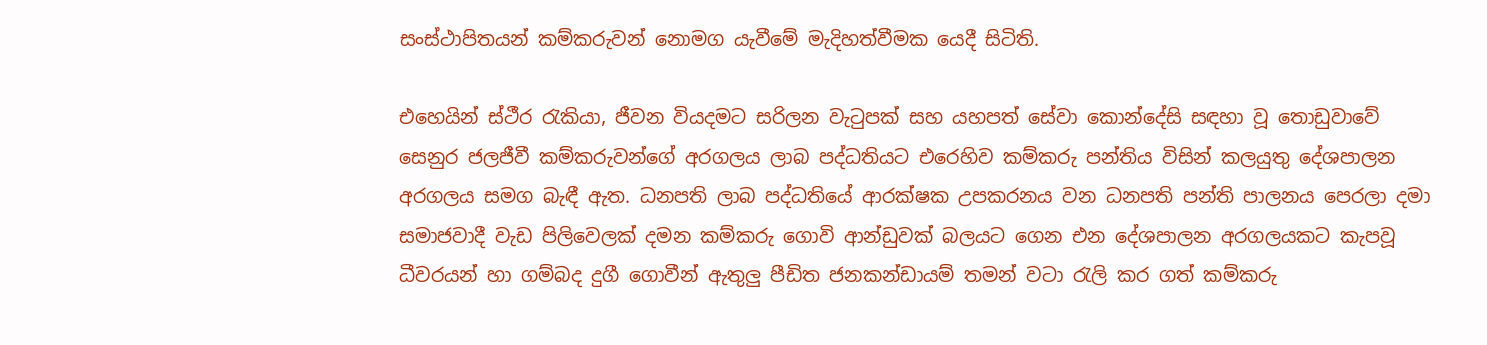සංස්ථාපිතයන් කම්කරුවන් නොමග යැවීමේ මැදිහත්වීමක යෙදී සිටිති.

එහෙයින් ස්ථීර රැකියා, ජීවන වියදමට සරිලන වැටුපක් සහ යහපත් සේවා කොන්දේසි සඳහා වූ තොඩුවාවේ සෙනුර ජලජීවී කම්කරුවන්ගේ අරගලය ලාබ පද්ධතියට එරෙහිව කම්කරු පන්තිය විසින් කලයුතු දේශපාලන අරගලය සමග බැඳී ඇත. ධනපති ලාබ පද්ධතියේ ආරක්ෂක උපකරනය වන ධනපති පන්ති පාලනය පෙරලා දමා සමාජවාදී වැඩ පිලිවෙලක් දමන කම්කරු ගොවි ආන්ඩුවක් බලයට ගෙන එන දේශපාලන අරගලයකට කැපවූ ධීවරයන් හා ගම්බද දුගී ගොවීන් ඇතුලු පීඩිත ජනකන්ඩායම් තමන් වටා රැලි කර ගත් කම්කරු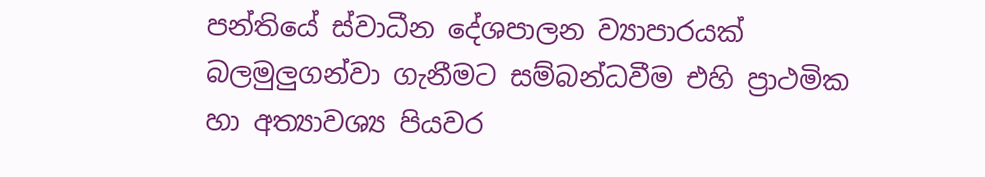පන්තියේ ස්වාධීන දේශපාලන ව්‍යාපාරයක් බලමුලුගන්වා ගැනීමට සම්බන්ධවීම එහි ප්‍රාථමික හා අත්‍යාවශ්‍ය පියවර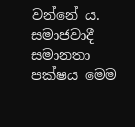වන්නේ ය. සමාජවාදී සමානතා පක්ෂය මෙම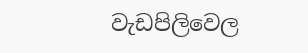වැඩපිලිවෙල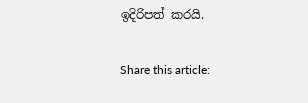ඉදිරිපත් කරයි.

Share this article: